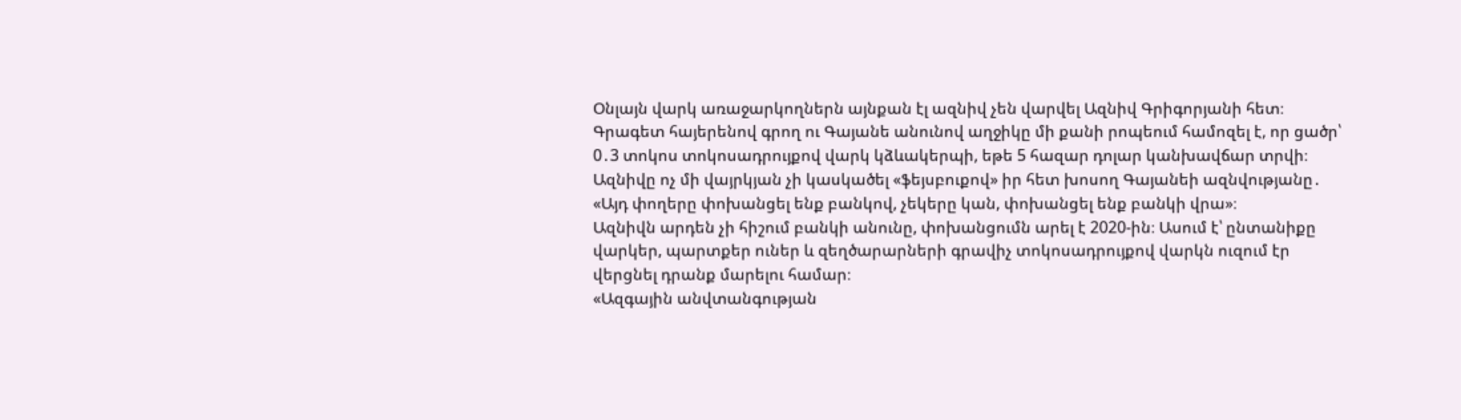Օնլայն վարկ առաջարկողներն այնքան էլ ազնիվ չեն վարվել Ազնիվ Գրիգորյանի հետ։ Գրագետ հայերենով գրող ու Գայանե անունով աղջիկը մի քանի րոպեում համոզել է, որ ցածր՝ 0․3 տոկոս տոկոսադրույքով վարկ կձևակերպի, եթե 5 հազար դոլար կանխավճար տրվի։ Ազնիվը ոչ մի վայրկյան չի կասկածել «ֆեյսբուքով» իր հետ խոսող Գայանեի ազնվությանը․
«Այդ փողերը փոխանցել ենք բանկով, չեկերը կան, փոխանցել ենք բանկի վրա»։
Ազնիվն արդեն չի հիշում բանկի անունը, փոխանցումն արել է 2020-ին։ Ասում է՝ ընտանիքը վարկեր, պարտքեր ուներ և զեղծարարների գրավիչ տոկոսադրույքով վարկն ուզում էր վերցնել դրանք մարելու համար։
«Ազգային անվտանգության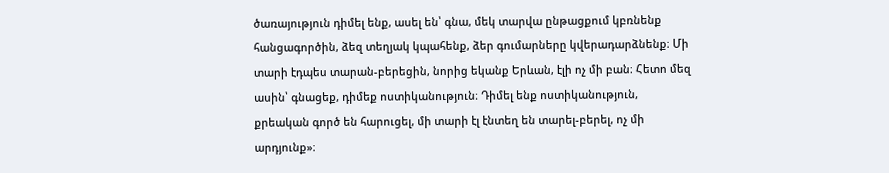ծառայություն դիմել ենք, ասել են՝ գնա, մեկ տարվա ընթացքում կբռնենք հանցագործին, ձեզ տեղյակ կպահենք, ձեր գումարները կվերադարձնենք։ Մի տարի էդպես տարան-բերեցին, նորից եկանք Երևան, էլի ոչ մի բան։ Հետո մեզ ասին՝ գնացեք, դիմեք ոստիկանություն։ Դիմել ենք ոստիկանություն, քրեական գործ են հարուցել, մի տարի էլ էնտեղ են տարել-բերել, ոչ մի արդյունք»։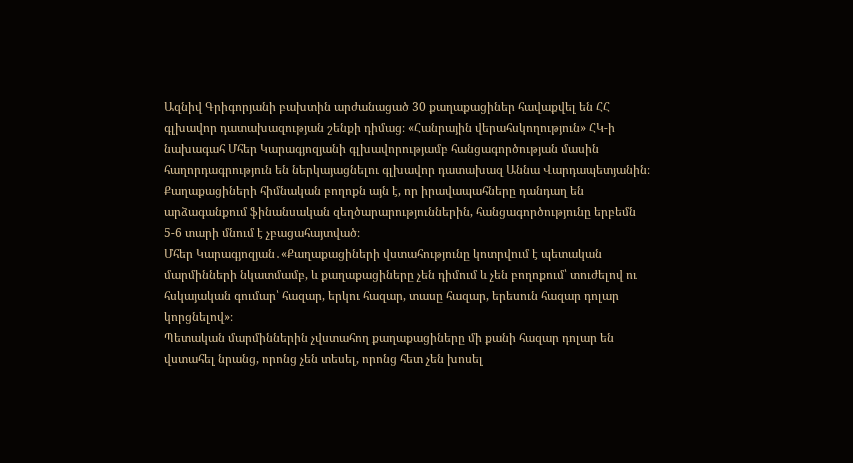Ազնիվ Գրիգորյանի բախտին արժանացած 30 քաղաքացիներ հավաքվել են ՀՀ գլխավոր դատախազության շենքի դիմաց։ «Հանրային վերահսկողություն» ՀԿ-ի նախագահ Մհեր Կարագյոզյանի գլխավորությամբ հանցագործության մասին հաղորդագրություն են ներկայացնելու գլխավոր դատախազ Աննա Վարդապետյանին։ Քաղաքացիների հիմնական բողոքն այն է, որ իրավապահները դանդաղ են արձագանքում ֆինանսական զեղծարարություններին, հանցագործությունը երբեմն 5-6 տարի մնում է չբացահայտված։
Մհեր Կարագյոզյան․«Քաղաքացիների վստահությունը կոտրվում է պետական մարմինների նկատմամբ, և քաղաքացիները չեն դիմում և չեն բողոքում՝ տուժելով ու հսկայական գումար՝ հազար, երկու հազար, տասը հազար, երեսուն հազար դոլար կորցնելով»։
Պետական մարմիններին չվստահող քաղաքացիները մի քանի հազար դոլար են վստահել նրանց, որոնց չեն տեսել, որոնց հետ չեն խոսել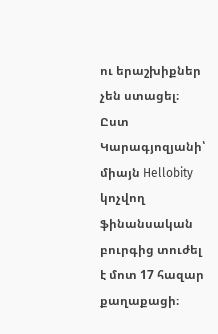ու երաշխիքներ չեն ստացել։ Ըստ Կարագյոզյանի՝ միայն Hellobity կոչվող ֆինանսական բուրգից տուժել է մոտ 17 հազար քաղաքացի։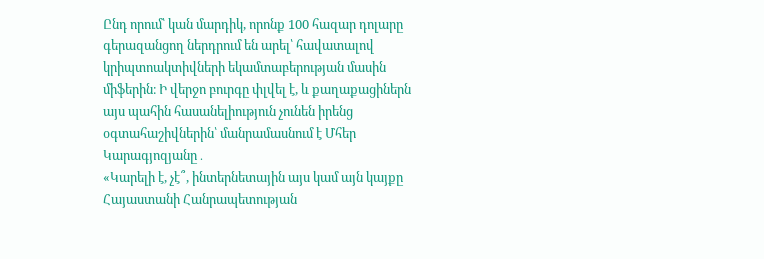Ընդ որում՝ կան մարդիկ, որոնք 100 հազար դոլարը գերազանցող ներդրում են արել՝ հավատալով կրիպտոակտիվների եկամտաբերության մասին միֆերին։ Ի վերջո բուրգը փլվել է, և քաղաքացիներն այս պահին հասանելիություն չունեն իրենց օգտահաշիվներին՝ մանրամասնում է Մհեր Կարագյոզյանը․
«Կարելի է, չէ՞, ինտերնետային այս կամ այն կայքը Հայաստանի Հանրապետության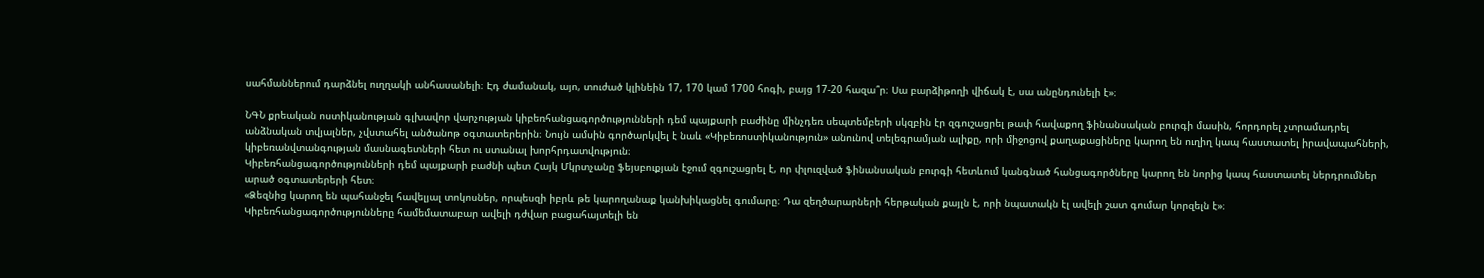սահմաններում դարձնել ուղղակի անհասանելի։ Էդ ժամանակ, այո, տուժած կլինեին 17, 170 կամ 1700 հոգի, բայց 17-20 հազա՞ր։ Սա բարձիթողի վիճակ է, սա անընդունելի է»։

ՆԳՆ քրեական ոստիկանության գլխավոր վարչության կիբեռհանցագործությունների դեմ պայքարի բաժինը մինչդեռ սեպտեմբերի սկզբին էր զգուշացրել թափ հավաքող ֆինանսական բուրգի մասին, հորդորել չտրամադրել անձնական տվյալներ, չվստահել անծանոթ օգտատերերին։ Նույն ամսին գործարկվել է նաև «Կիբեռոստիկանություն» անունով տելեգրամյան ալիքը, որի միջոցով քաղաքացիները կարող են ուղիղ կապ հաստատել իրավապահների, կիբեռանվտանգության մասնագետների հետ ու ստանալ խորհրդատվություն։
Կիբեռհանցագործությունների դեմ պայքարի բաժնի պետ Հայկ Մկրտչանը ֆեյսբուքյան էջում զգուշացրել է, որ փլուզված ֆինանսական բուրգի հետևում կանգնած հանցագործները կարող են նորից կապ հաստատել ներդրումներ արած օգտատերերի հետ։
«Ձեզնից կարող են պահանջել հավելյալ տոկոսներ, որպեսզի իբրև թե կարողանաք կանխիկացնել գումարը։ Դա զեղծարարների հերթական քայլն է, որի նպատակն էլ ավելի շատ գումար կորզելն է»։
Կիբեռհանցագործությունները համեմատաբար ավելի դժվար բացահայտելի են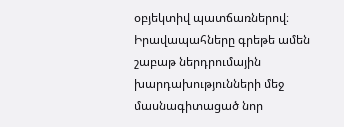օբյեկտիվ պատճառներով։ Իրավապահները գրեթե ամեն շաբաթ ներդրումային խարդախությունների մեջ մասնագիտացած նոր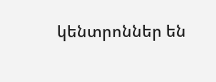կենտրոններ են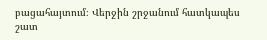բացահայտում։ Վերջին շրջանում հատկապես շատ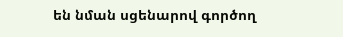են նման սցենարով գործող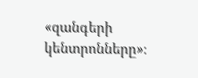«զանգերի կենտրոնները»։